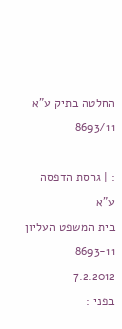החלטה בתיק ע"א 8693/11

: | גרסת הדפסה
ע"א
בית המשפט העליון
8693-11
7.2.2012
בפני :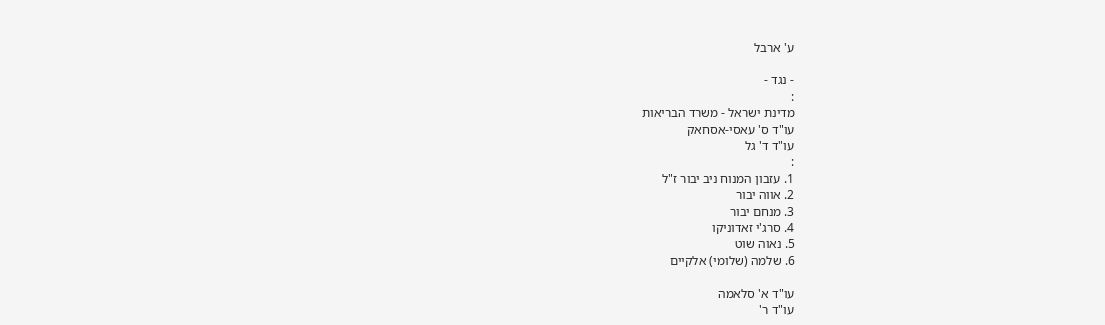ע' ארבל

- נגד -
:
מדינת ישראל - משרד הבריאות
עו"ד ס' עאסי-אסחאק
עו"ד ד' גל
:
1. עזבון המנוח ניב יבור ז"ל
2. אווה יבור
3. מנחם יבור
4. סרג'י זאדוניקו
5. נאוה שוט
6. שלמה (שלומי) אלקיים

עו"ד א' סלאמה
עו"ד ר'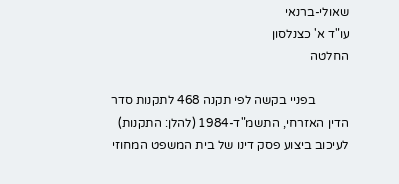שאולי-ברנאי
עו"ד א' כצנלסון
החלטה

           בפניי בקשה לפי תקנה 468 לתקנות סדר הדין האזרחי, התשמ"ד-1984 (להלן: התקנות) לעיכוב ביצוע פסק דינו של בית המשפט המחוזי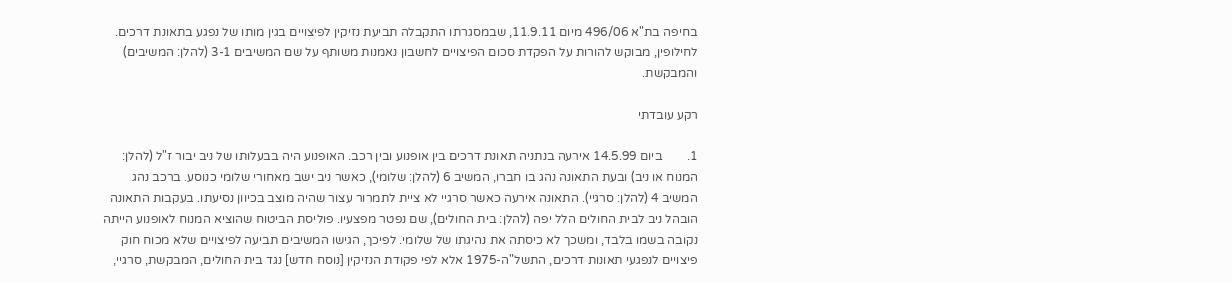בחיפה בת"א 496/06 מיום 11.9.11, שבמסגרתו התקבלה תביעת נזיקין לפיצויים בגין מותו של נפגע בתאונת דרכים. לחילופין, מבוקש להורות על הפקדת סכום הפיצויים לחשבון נאמנות משותף על שם המשיבים 3-1 (להלן: המשיבים) והמבקשת.

רקע עובדתי

1.        ביום 14.5.99 אירעה בנתניה תאונת דרכים בין אופנוע ובין רכב. האופנוע היה בבעלותו של ניב יבור ז"ל (להלן: המנוח או ניב) ובעת התאונה נהג בו חברו, המשיב 6 (להלן: שלומי), כאשר ניב ישב מאחורי שלומי כנוסע. ברכב נהג המשיב 4 (להלן: סרגיי). התאונה אירעה כאשר סרגיי לא ציית לתמרור עצור שהיה מוצב בכיוון נסיעתו. בעקבות התאונה הובהל ניב לבית החולים הלל יפה (להלן: בית החולים), שם נפטר מפצעיו. פוליסת הביטוח שהוציא המנוח לאופנוע הייתה נקובה בשמו בלבד, ומשכך לא כיסתה את נהיגתו של שלומי. לפיכך, הגישו המשיבים תביעה לפיצויים שלא מכוח חוק פיצויים לנפגעי תאונות דרכים, התשל"ה-1975 אלא לפי פקודת הנזיקין [נוסח חדש] נגד בית החולים, המבקשת, סרגיי,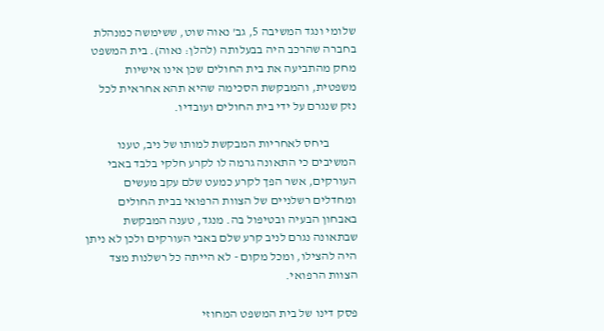שלומי ונגד המשיבה 5, גב' נאוה שוט, ששימשה כמנהלת בחברה שהרכב היה בבעלותה (להלן: נאוה). בית המשפט מחק מהתביעה את בית החולים שכן אינו אישיות משפטית, והמבקשת הסכימה שהיא תהא אחראית לכל נזק שנגרם על ידי בית החולים ועובדיו.

           ביחס לאחריות המבקשת למותו של ניב, טענו המשיבים כי התאונה גרמה לו לקרע חלקי בלבד באבי העורקים, אשר הפך לקרע כמעט שלם עקב מעשים ומחדלים רשלניים של הצוות הרפואי בבית החולים באבחון הבעיה ובטיפול בה. מנגד, טענה המבקשת שבתאונה נגרם לניב קרע שלם באבי העורקים ולכן לא ניתן היה להצילו, ומכל מקום - לא הייתה כל רשלנות מצד הצוות הרפואי.

פסק דינו של בית המשפט המחוזי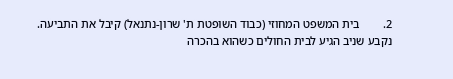2.        בית המשפט המחוזי (כבוד השופטת ת' שרון-נתנאל) קיבל את התביעה. נקבע שניב הגיע לבית החולים כשהוא בהכרה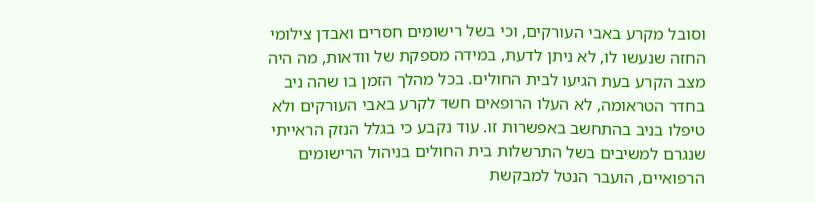וסובל מקרע באבי העורקים, וכי בשל רישומים חסרים ואבדן צילומי החזה שנעשו לו, לא ניתן לדעת, במידה מספקת של וודאות, מה היה מצב הקרע בעת הגיעו לבית החולים. בכל מהלך הזמן בו שהה ניב בחדר הטראומה, לא העלו הרופאים חשד לקרע באבי העורקים ולא טיפלו בניב בהתחשב באפשרות זו. עוד נקבע כי בגלל הנזק הראייתי שנגרם למשיבים בשל התרשלות בית החולים בניהול הרישומים הרפואיים, הועבר הנטל למבקשת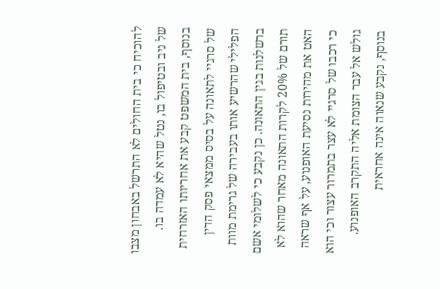להוכיח כי בית החולים לא התרשל באבחון מצבו של ניב ובטיפול בו, נטל שהיא לא עמדה בו. בנוסף, בית המשפט קבע את אחריותו האזרחית של סרגיי לתאונה על בסיס ממצאי פסק הדין הפלילי שהרשיע אותו בעבירה של גרימת מוות ברשלנות בגין התאונה. כן נקבע כי לשלומי אשם תורם של 20% לקרות התאונה מאחר שהוא לא האט את מהירות נסיעת האופנוע, על אף שראה כי רכבו של סרגיי לא עצר בתמרור עצור וכי הוא גולש אל עבר הצומת אליה התקרב האופנוע. בנוסף, נקבע שנאוה אינה אחראית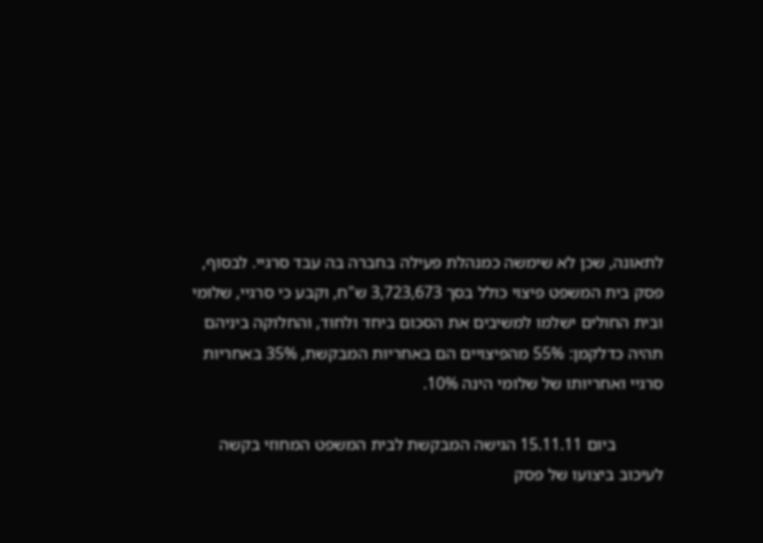לתאונה, שכן לא שימשה כמנהלת פעילה בחברה בה עבד סרגיי. לבסוף, פסק בית המשפט פיצוי כולל בסך 3,723,673 ש"ח, וקבע כי סרגיי, שלומי ובית החולים ישלמו למשיבים את הסכום ביחד ולחוד, והחלוקה ביניהם תהיה כדלקמן: 55% מהפיצויים הם באחריות המבקשת, 35% באחריות סרגיי ואחריותו של שלומי הינה 10%.

           ביום 15.11.11 הגישה המבקשת לבית המשפט המחוזי בקשה לעיכוב ביצועו של פסק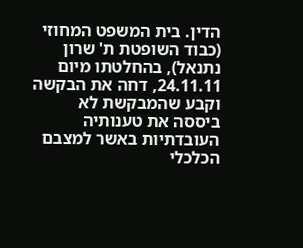הדין. בית המשפט המחוזי (כבוד השופטת ת' שרון נתנאל), בהחלטתו מיום 24.11.11, דחה את הבקשה וקבע שהמבקשת לא ביססה את טענותיה העובדתיות באשר למצבם הכלכלי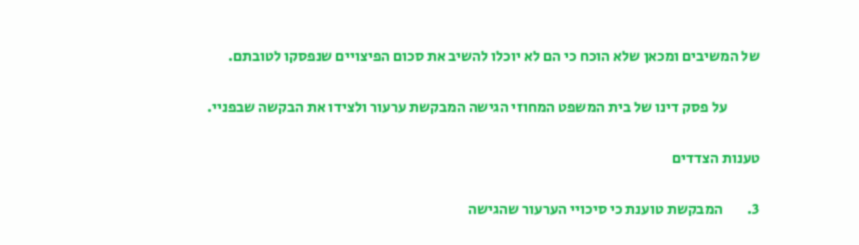של המשיבים ומכאן שלא הוכח כי הם לא יוכלו להשיב את סכום הפיצויים שנפסקו לטובתם.

           על פסק דינו של בית המשפט המחוזי הגישה המבקשת ערעור ולצידו את הבקשה שבפניי.

טענות הצדדים

3.        המבקשת טוענת כי סיכויי הערעור שהגישה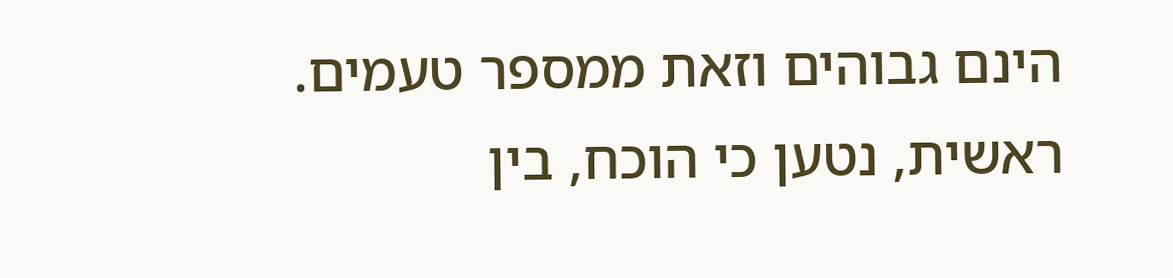הינם גבוהים וזאת ממספר טעמים. ראשית, נטען כי הוכח, בין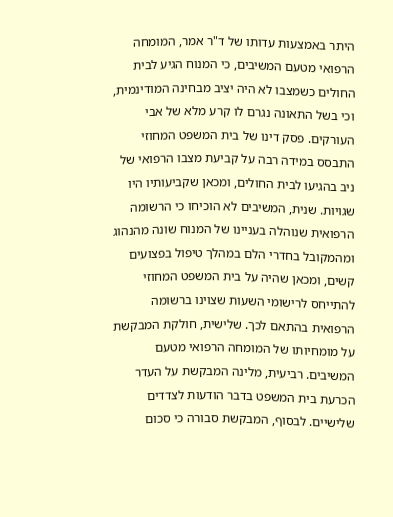היתר באמצעות עדותו של ד"ר אמר, המומחה הרפואי מטעם המשיבים, כי המנוח הגיע לבית החולים כשמצבו לא היה יציב מבחינה המודינמית, וכי בשל התאונה נגרם לו קרע מלא של אבי העורקים. פסק דינו של בית המשפט המחוזי התבסס במידה רבה על קביעת מצבו הרפואי של ניב בהגיעו לבית החולים, ומכאן שקביעותיו היו שגויות. שנית, המשיבים לא הוכיחו כי הרשומה הרפואית שנוהלה בעניינו של המנוח שונה מהנהוג ומהמקובל בחדרי הלם במהלך טיפול בפצועים קשים, ומכאן שהיה על בית המשפט המחוזי להתייחס לרישומי השעות שצוינו ברשומה הרפואית בהתאם לכך. שלישית, חולקת המבקשת על מומחיותו של המומחה הרפואי מטעם המשיבים. רביעית, מלינה המבקשת על העדר הכרעת בית המשפט בדבר הודעות לצדדים שלישיים. לבסוף, המבקשת סבורה כי סכום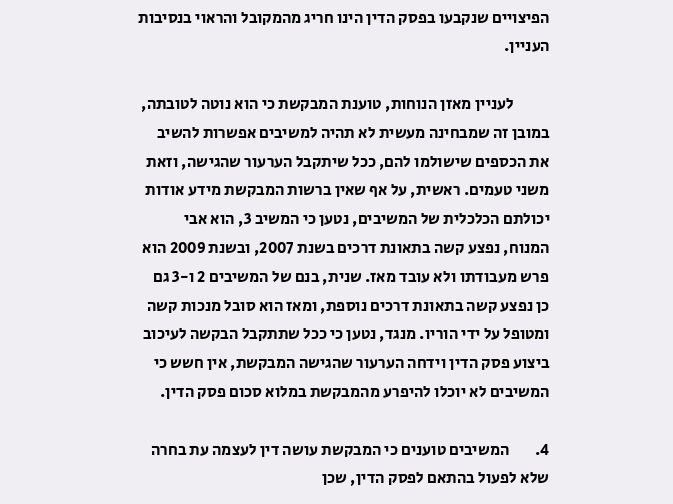הפיצויים שנקבעו בפסק הדין הינו חריג מהמקובל והראוי בנסיבות העניין.

           לעניין מאזן הנוחות, טוענת המבקשת כי הוא נוטה לטובתה, במובן זה שמבחינה מעשית לא תהיה למשיבים אפשרות להשיב את הכספים שישולמו להם, ככל שיתקבל הערעור שהגישה, וזאת משני טעמים. ראשית, על אף שאין ברשות המבקשת מידע אודות יכולתם הכלכלית של המשיבים, נטען כי המשיב 3, הוא אבי המנוח, נפצע קשה בתאונת דרכים בשנת 2007, ובשנת 2009 הוא פרש מעבודתו ולא עובד מאז. שנית, בנם של המשיבים 2 ו-3 גם כן נפצע קשה בתאונת דרכים נוספת, ומאז הוא סובל מנכות קשה ומטופל על ידי הוריו. מנגד, נטען כי ככל שתתקבל הבקשה לעיכוב ביצוע פסק הדין וידחה הערעור שהגישה המבקשת, אין חשש כי המשיבים לא יוכלו להיפרע מהמבקשת במלוא סכום פסק הדין.

4.        המשיבים טוענים כי המבקשת עושה דין לעצמה עת בחרה שלא לפעול בהתאם לפסק הדין, שכן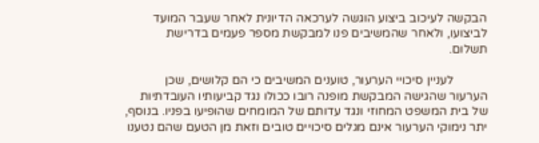הבקשה לעיכוב ביצוע הוגשה לערכאה הדיונית לאחר שעבר המועד לביצועו, ולאחר שהמשיבים פנו למבקשת מספר פעמים בדרישת תשלום.

           לעניין סיכויי הערעור, טוענים המשיבים כי הם קלושים, שכן הערעור שהגישה המבקשת מופנה רובו ככולו נגד קביעותיו העובדתיות של בית המשפט המחוזי ונגד עדותם של המומחים שהופיעו בפניו. בנוסף, יתר נימוקי הערעור אינם מגלים סיכויים טובים וזאת מן הטעם שהם נטענו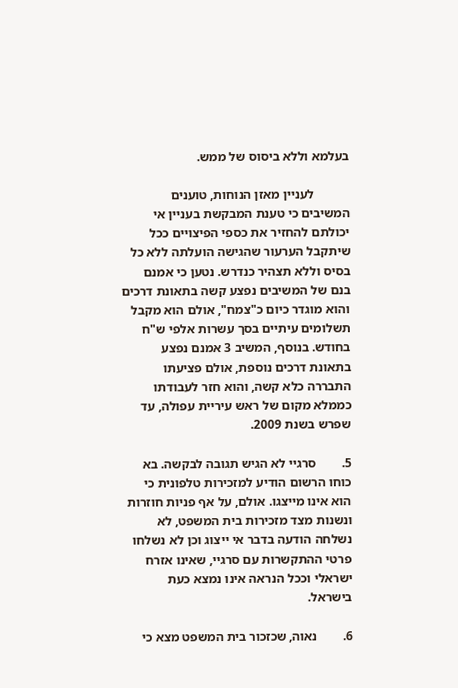בעלמא וללא ביסוס של ממש.

           לעניין מאזן הנוחות, טוענים המשיבים כי טענת המבקשת בעניין אי יכולתם להחזיר את כספי הפיצויים ככל שיתקבל הערעור שהגישה הועלתה ללא כל בסיס וללא תצהיר כנדרש. נטען כי אמנם בנם של המשיבים נפצע קשה בתאונת דרכים והוא מוגדר כיום כ"צמח", אולם הוא מקבל תשלומים עיתיים בסך עשרות אלפי ש"ח בחודש. בנוסף, המשיב 3 אמנם נפצע בתאונת דרכים נוספת, אולם פציעתו התבררה כלא קשה, והוא חזר לעבודתו כממלא מקום של ראש עיריית עפולה, עד שפרש בשנת 2009.

5.        סרגיי לא הגיש תגובה לבקשה. בא כוחו הרשום הודיע למזכירות טלפונית כי הוא אינו מייצגו. אולם, על אף פניות חוזרות ונשנות מצד מזכירות בית המשפט, לא נשלחה הודעה בדבר אי ייצוג וכן לא נשלחו פרטי ההתקשרות עם סרגיי, שאינו אזרח ישראלי וככל הנראה אינו נמצא כעת בישראל.

6.        נאוה, שכזכור בית המשפט מצא כי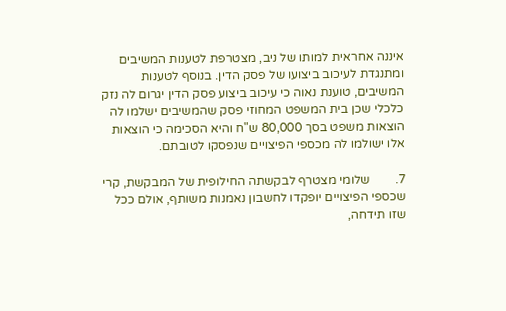איננה אחראית למותו של ניב, מצטרפת לטענות המשיבים ומתנגדת לעיכוב ביצועו של פסק הדין. בנוסף לטענות המשיבים, טוענת נאוה כי עיכוב ביצוע פסק הדין יגרום לה נזק כלכלי שכן בית המשפט המחוזי פסק שהמשיבים ישלמו לה הוצאות משפט בסך 80,000 ש"ח והיא הסכימה כי הוצאות אלו ישולמו לה מכספי הפיצויים שנפסקו לטובתם.

7.        שלומי מצטרף לבקשתה החילופית של המבקשת, קרי שכספי הפיצויים יופקדו לחשבון נאמנות משותף, אולם ככל שזו תידחה,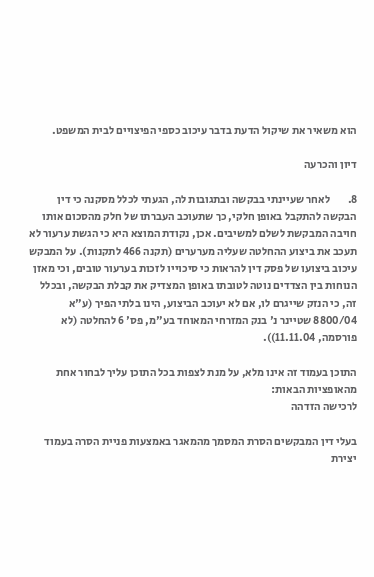הוא משאיר את שיקול הדעת בדבר עיכוב כספי הפיצויים לבית המשפט.

דיון והכרעה

8.        לאחר שעיינתי בבקשה ובתגובות לה, הגעתי לכלל מסקנה כי דין הבקשה להתקבל באופן חלקי, כך שתעוכב העברתו של חלק מהסכום אותו חויבה המבקשת לשלם למשיבים. אכן, נקודת המוצא היא כי הגשת ערעור לא תעכב את ביצוע ההחלטה שעליה מערערים (תקנה 466 לתקנות). על המבקש עיכוב ביצועו של פסק דין להראות כי סיכוייו לזכות בערעור טובים, וכי מאזן הנוחות בין הצדדים נוטה לטובתו באופן המצדיק את קבלת הבקשה, ובכלל זה, כי הנזק שייגרם לו, אם לא יעוכב הביצוע, הינו בלתי הפיך (ע"א 8800/04 שטיינר נ' בנק המזרחי המאוחד בע"מ, פס' 6 להחלטה (לא פורסמה, 11.11.04)).

התוכן בעמוד זה אינו מלא, על מנת לצפות בכל התוכן עליך לבחור אחת מהאופציות הבאות:
לרכישה הזדהה

בעלי דין המבקשים הסרת המסמך מהמאגר באמצעות פניית הסרה בעמוד יצירת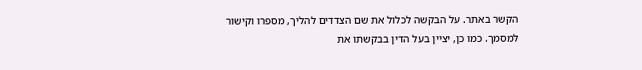הקשר באתר. על הבקשה לכלול את שם הצדדים להליך, מספרו וקישור למסמך. כמו כן, יציין בעל הדין בבקשתו את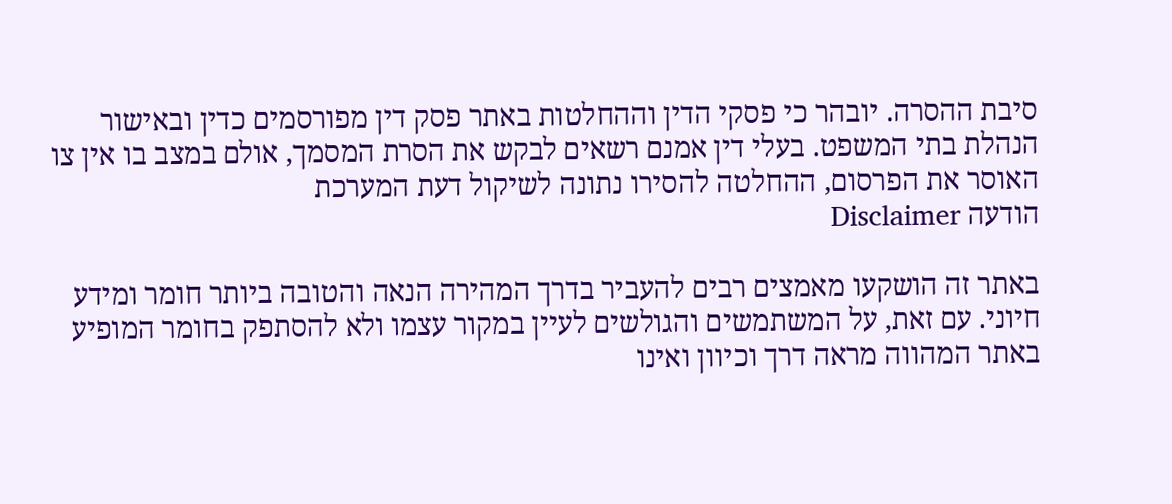סיבת ההסרה. יובהר כי פסקי הדין וההחלטות באתר פסק דין מפורסמים כדין ובאישור הנהלת בתי המשפט. בעלי דין אמנם רשאים לבקש את הסרת המסמך, אולם במצב בו אין צו האוסר את הפרסום, ההחלטה להסירו נתונה לשיקול דעת המערכת
הודעה Disclaimer

באתר זה הושקעו מאמצים רבים להעביר בדרך המהירה הנאה והטובה ביותר חומר ומידע חיוני. עם זאת, על המשתמשים והגולשים לעיין במקור עצמו ולא להסתפק בחומר המופיע באתר המהווה מראה דרך וכיוון ואינו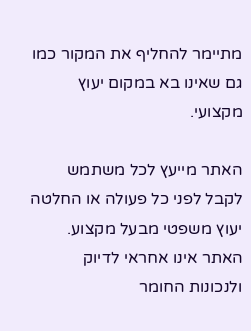מתיימר להחליף את המקור כמו גם שאינו בא במקום יעוץ מקצועי.

האתר מייעץ לכל משתמש לקבל לפני כל פעולה או החלטה יעוץ משפטי מבעל מקצוע. האתר אינו אחראי לדיוק ולנכונות החומר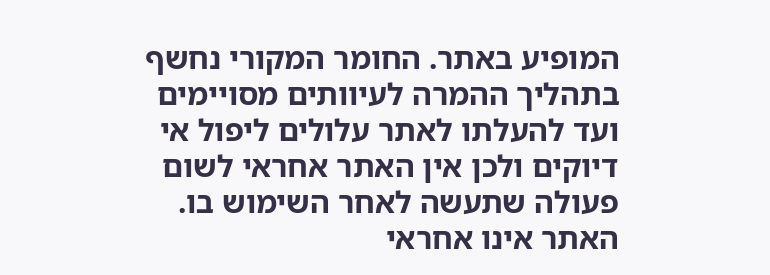המופיע באתר. החומר המקורי נחשף בתהליך ההמרה לעיוותים מסויימים ועד להעלתו לאתר עלולים ליפול אי דיוקים ולכן אין האתר אחראי לשום פעולה שתעשה לאחר השימוש בו. האתר אינו אחראי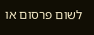לשום פרסום או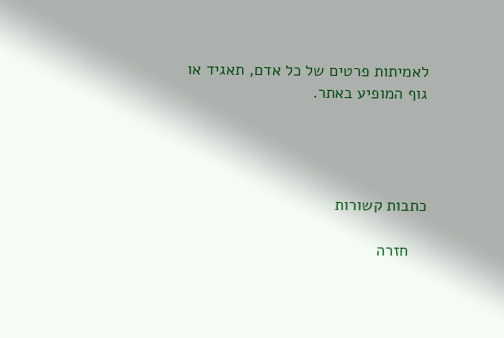לאמיתות פרטים של כל אדם, תאגיד או גוף המופיע באתר.




כתבות קשורות

    חזרה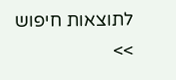לתוצאות חיפוש >>